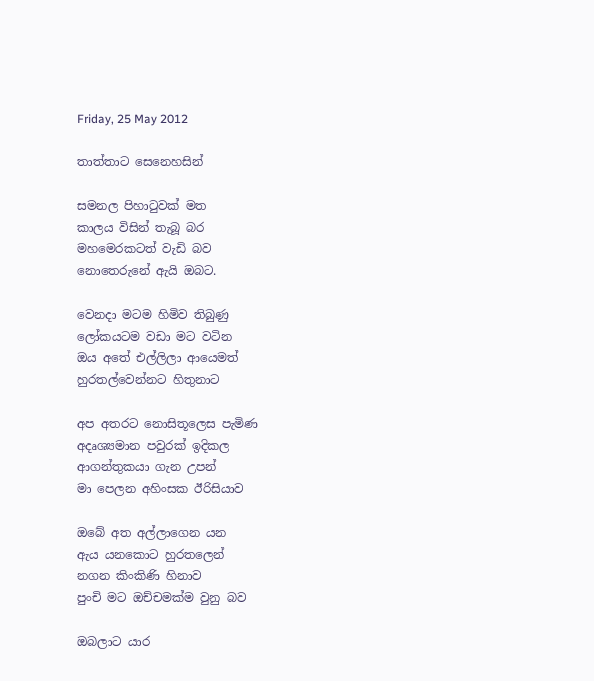Friday, 25 May 2012

තාත්තාට සෙනෙහසින්

සමනල පිහාටුවක් මත
කාලය විසින් තැබූ බර
මහමෙරකටත් වැඩි බව
නොතෙරුනේ ඇයි ඔබට.

වෙනදා මටම හිමිව තිබුණු
ලෝකයටම වඩා මට වටින
ඔය අතේ එල්ලිලා ආයෙමත්
හුරතල්වෙන්නට හිතුනාට

අප අතරට නොසිතූලෙස පැමිණ
අදෘශ්‍යමාන පවුරක් ඉදිකල
ආගන්තුකයා ගැන උපන්
මා පෙලන අහිංසක ඊරිසියාව

ඔබේ අත අල්ලාගෙන යන
ඇය යනකොට හුරතලෙන්
නගන කිංකිණි හිනාව
පුංචි මට ඔච්චමක්ම වුනු බව

ඔබලාට යාර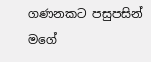ගණනකට පසුපසින්
මගේ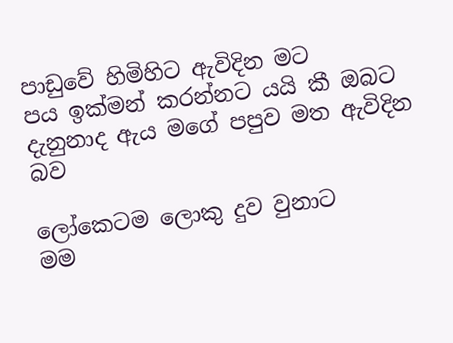පාඩුවේ හිමිහිට ඇවිදින මට
පය ඉක්මන් කරන්නට යයි කී ඔබට
දැනුනාද ඇය මගේ පපුව මත ඇවිදින බව

ලෝකෙටම ලොකු දුව වුනාට
මම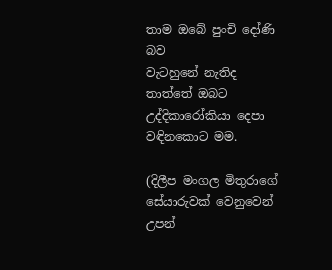තාම ඔබේ පුංචි දෝණි බව
වැටහුනේ නැතිද  තාත්තේ ඔබට
උද්දිකාරෝකියා දෙපා වඳිනකොට මම.

(දිලීප මංගල මිතුරාගේ සේයාරුවක් වෙනුවෙන් උපන්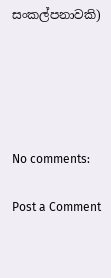සංකල්පනාවකි)





No comments:

Post a Comment